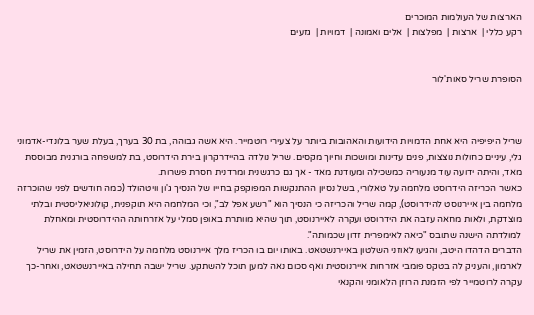הארצות של העולמות המוכרים
רקע כללי |  ארצות |  מפלצות |  אלים ואמונה |  דמויות |  גזעים


הסופרת שריל סאות'לור



שריל היפיפיה היא אחת הדמויות הידועות והאהובות ביותר על צעירי רוטמייר. היא אשה גבוהה, בת 30 בערך, בעלת שער בלונדי-אדמוני גלי, עיניים כחולות נוצצות, פנים עדינות ומושכות וחיוך מקסים. שריל נולדה בהיידרקרון בירת הידרוסט, בת למשפחה בורגנית מבוססת מאד, והיתה ידועה עוד מנעוריה כמשכילה ומעודנת מאד - אך גם כרגשנית ומרדנית חסרת פשרות.
כאשר הכריזה הידרוסט מלחמה על טאלורי, בשל נסיון ההתנקשות המפוקפק בחייו של הנסיך ג'ון וויטהולד (כמה חודשים לפני שהוכרזה מלחמה בין איירנוסט להידרוסט), קמה שריל והכריזה כי הנסיך הוא "רשע אפל לב", וכי המלחמה היא תוקפנית, קולוניאליסטית ובלתי מוצדקת, ולאות מחאה עזבה את הידרוסט ועקרה לאיירנוסט, תוך שהיא מוותרת באופן סמלי על אזרחותה ההידרוסטית ומאחלת למולדתה הישנה שתובס "כיאה לאימפרית זדון שכמותה".
הדברים הדהדו היטב, והגיעו לאוזני השלטון באיירנשטאט. באותו יום בו הכריז מלך איירנוסט מלחמה על הידרוסט, הזמין את שריל לארמון, והעניק לה בטקס פומבי אזרחות איירנוסטית ואף סכום נאה למען תוכל להשתקע. שריל ישבה תחילה באיירנשטאט, ואחר-כך עקרה לרוטמייר לפי הזמנת הרוזן הלאומני והקנאי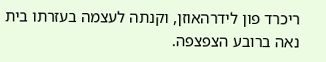ריכרד פון לידרהאוזן, וקנתה לעצמה בעזרתו בית נאה ברובע הצפצפה.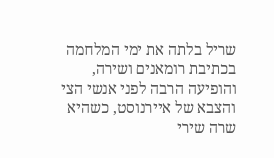שריל בלתה את ימי המלחמה בכתיבת רומאנים ושירה, והופיעה הרבה לפני אנשי הצי והצבא של איירנוסט, כשהיא שרה שירי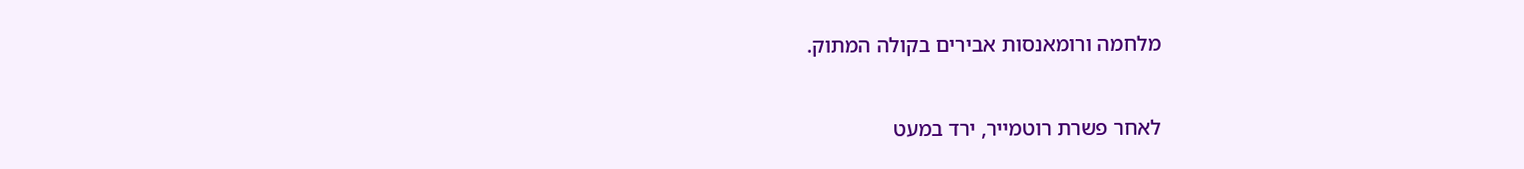מלחמה ורומאנסות אבירים בקולה המתוק.


לאחר פשרת רוטמייר, ירד במעט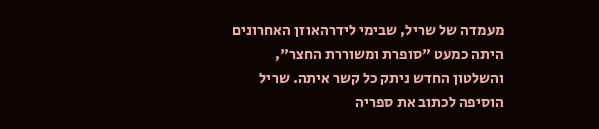מעמדה של שריל, שבימי לידרהאוזן האחרונים היתה כמעט "סופרת ומשוררת החצר", והשלטון החדש ניתק כל קשר איתה. שריל הוסיפה לכתוב את ספריה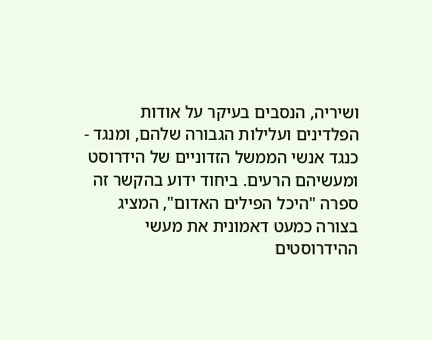ושיריה, הנסבים בעיקר על אודות הפלדינים ועלילות הגבורה שלהם, ומנגד - כנגד אנשי הממשל הזדוניים של הידרוסט ומעשיהם הרעים. ביחוד ידוע בהקשר זה ספרה "היכל הפילים האדום", המציג בצורה כמעט דאמונית את מעשי ההידרוסטים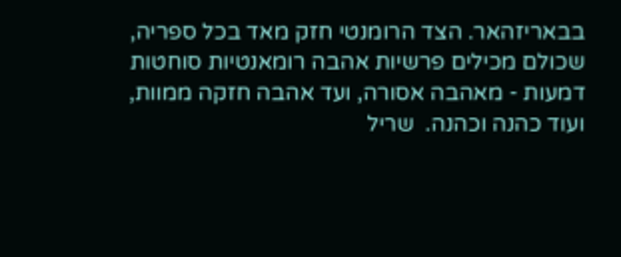בבאריזהאר. הצד הרומנטי חזק מאד בכל ספריה, שכולם מכילים פרשיות אהבה רומאנטיות סוחטות דמעות - מאהבה אסורה, ועד אהבה חזקה ממוות, ועוד כהנה וכהנה.  שריל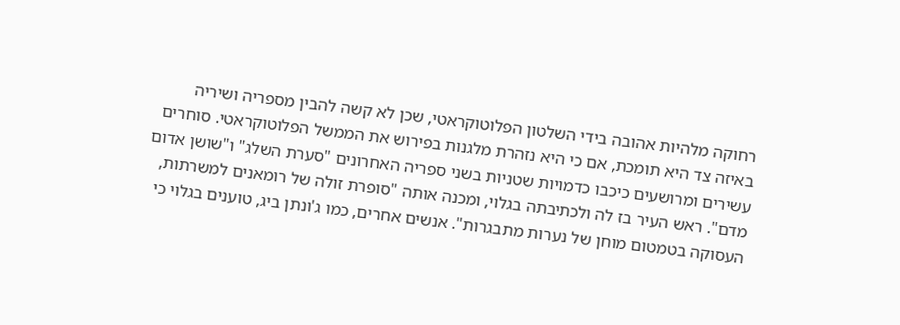רחוקה מלהיות אהובה בידי השלטון הפלוטוקראטי, שכן לא קשה להבין מספריה ושיריה באיזה צד היא תומכת, אם כי היא נזהרת מלגנות בפירוש את הממשל הפלוטוקראטי. סוחרים עשירים ומרושעים כיכבו כדמויות שטניות בשני ספריה האחרונים "סערת השלג" ו"שושן אדום מדם". ראש העיר בז לה ולכתיבתה בגלוי, ומכנה אותה "סופרת זולה של רומאנים למשרתות, העסוקה בטמטום מוחן של נערות מתבגרות". אנשים אחרים, כמו ג'ונתן ביג, טוענים בגלוי כי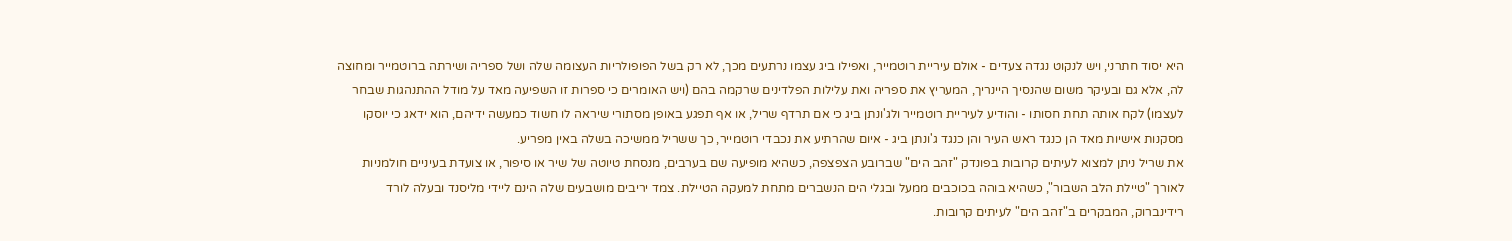היא יסוד חתרני, ויש לנקוט נגדה צעדים - אולם עיריית רוטמייר, ואפילו ביג עצמו נרתעים מכך, לא רק בשל הפופולריות העצומה שלה ושל ספריה ושירתה ברוטמייר ומחוצה לה, אלא גם ובעיקר משום שהנסיך היינריך, המעריץ את ספריה ואת עלילות הפלדינים שרקמה בהם (ויש האומרים כי ספרות זו השפיעה מאד על מודל ההתנהגות שבחר לעצמו) לקח אותה תחת חסותו - והודיע לעיריית רוטמייר ולג'ונתן ביג כי אם תרדף שריל, או אף תפגע באופן מסתורי שיראה לו חשוד כמעשה ידיהם, הוא ידאג כי יוסקו מסקנות אישיות מאד הן כנגד ראש העיר והן כנגד ג'ונתן ביג - איום שהרתיע את נכבדי רוטמייר, כך ששריל ממשיכה בשלה באין מפריע.
את שריל ניתן למצוא לעיתים קרובות בפונדק "זהב הים" שברובע הצפצפה, כשהיא מופיעה שם בערבים, מנסחת טיוטה של שיר או סיפור, או צועדת בעיניים חולמניות לאורך "טיילת הלב השבור", כשהיא בוהה בכוכבים ממעל ובגלי הים הנשברים מתחת למעקה הטיילת. צמד יריבים מושבעים שלה הינם ליידי מליסנד ובעלה לורד רידינברוק, המבקרים ב"זהב הים" לעיתים קרובות.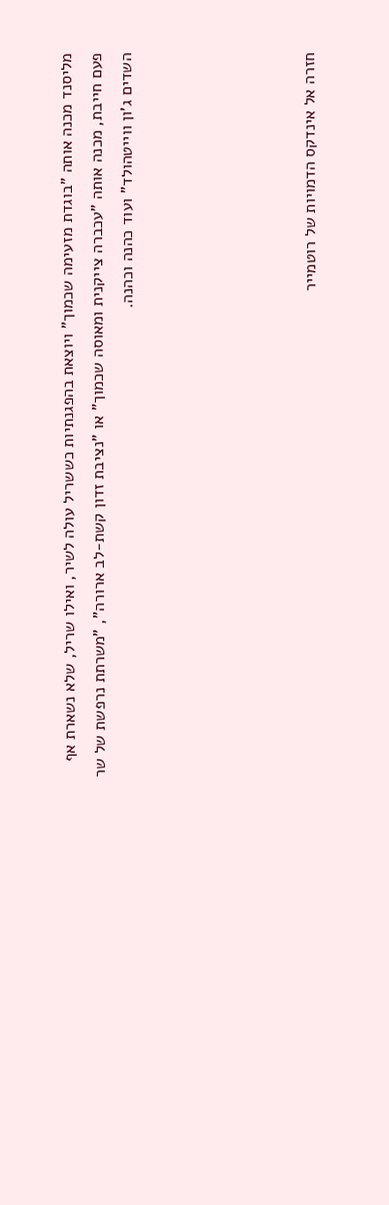מליסנד מכנה אותה "בוגדת מזעימה שכמוך" ויוצאת בהפגנתיות כששריל עולה לשיר, ואילו שריל, שלא נשארת אף פעם חייבת, מכנה אותה "עכברה צייקנית ומאוסה שכמוך" או "נציבת זדון קשת-לב ארורה", "משרתת נרפשת של שר השדים ג'ון ווייטהולד" ועוד כהנה וכהנה.





חזרה אל אינדקס הדמויות של רוטמייר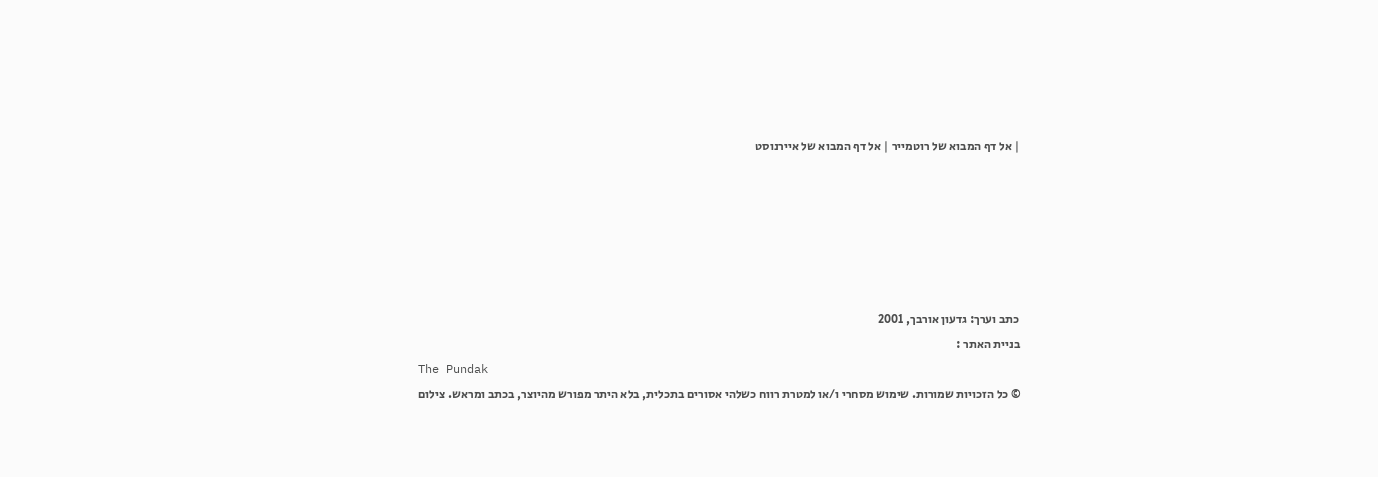| אל דף המבוא של רוטמייר | אל דף המבוא של איירנוסט






כתב וערך: גדעון אורבך, 2001
בניית האתר :
The Pundak
© כל הזכויות שמורות. שימוש מסחרי ו/או למטרת רווח כשלהי אסורים בתכלית, בלא היתר מפורש מהיוצר, בכתב ומראש. צילום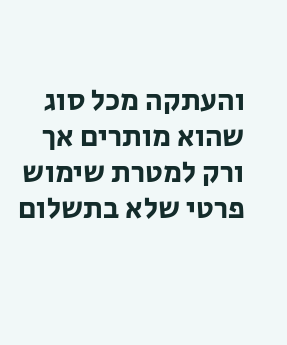והעתקה מכל סוג שהוא מותרים אך ורק למטרת שימוש פרטי שלא בתשלום